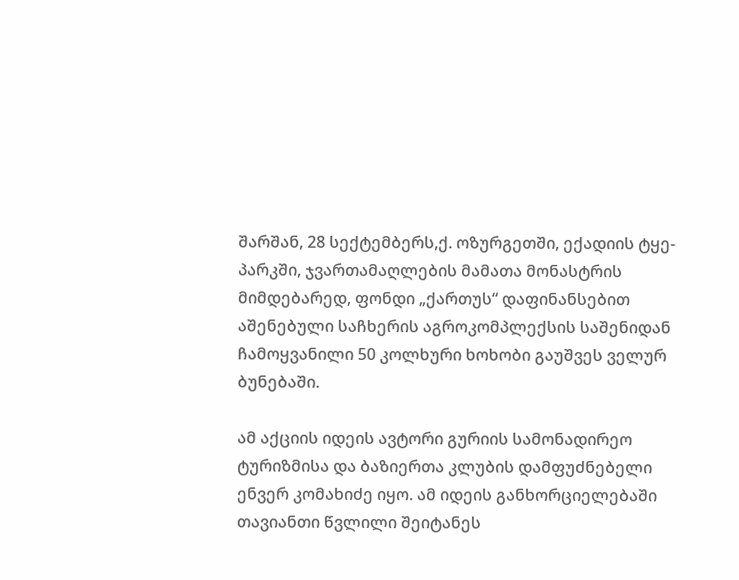შარშან, 28 სექტემბერს,ქ. ოზურგეთში, ექადიის ტყე-პარკში, ჯვართამაღლების მამათა მონასტრის მიმდებარედ, ფონდი „ქართუს“ დაფინანსებით აშენებული საჩხერის აგროკომპლექსის საშენიდან ჩამოყვანილი 50 კოლხური ხოხობი გაუშვეს ველურ ბუნებაში.

ამ აქციის იდეის ავტორი გურიის სამონადირეო ტურიზმისა და ბაზიერთა კლუბის დამფუძნებელი ენვერ კომახიძე იყო. ამ იდეის განხორციელებაში თავიანთი წვლილი შეიტანეს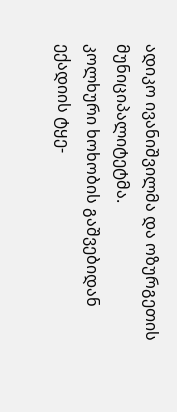ადიკო ივანიშვილმა და ოზურგეთის მუნიციპალიტეტმა.
კოლხური ხოხობის გაშვებიდან ექადიის ტყე-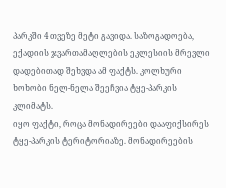პარკში 4 თვეზე მეტი გავიდა. საზოგადოება, ექადიის ჯვართამაღლების ეკლესიის მრევლი დადებითად შეხვდა ამ ფაქტს. კოლხური ხოხობი ნელ-ნელა შეეჩვია ტყე-პარკის კლიმატს.
იყო ფაქტი, როცა მონადირეები დააფიქსირეს ტყე-პარკის ტერიტორიაზე. მონადირეების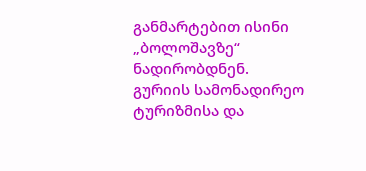განმარტებით ისინი „ბოლოშავზე“ ნადირობდნენ.
გურიის სამონადირეო ტურიზმისა და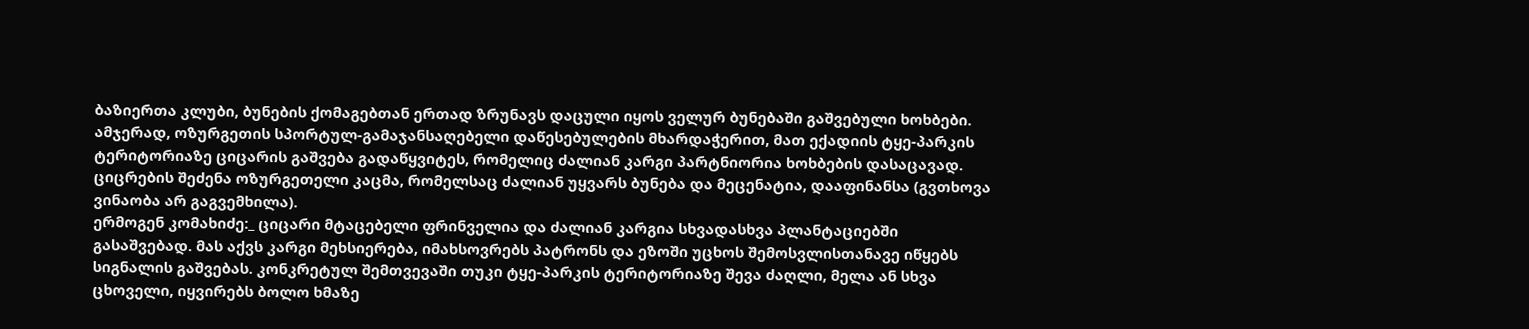ბაზიერთა კლუბი, ბუნების ქომაგებთან ერთად ზრუნავს დაცული იყოს ველურ ბუნებაში გაშვებული ხოხბები.
ამჯერად, ოზურგეთის სპორტულ-გამაჯანსაღებელი დაწესებულების მხარდაჭერით, მათ ექადიის ტყე-პარკის ტერიტორიაზე ციცარის გაშვება გადაწყვიტეს, რომელიც ძალიან კარგი პარტნიორია ხოხბების დასაცავად. ციცრების შეძენა ოზურგეთელი კაცმა, რომელსაც ძალიან უყვარს ბუნება და მეცენატია, დააფინანსა (გვთხოვა ვინაობა არ გაგვემხილა).
ერმოგენ კომახიძე:_ ციცარი მტაცებელი ფრინველია და ძალიან კარგია სხვადასხვა პლანტაციებში გასაშვებად. მას აქვს კარგი მეხსიერება, იმახსოვრებს პატრონს და ეზოში უცხოს შემოსვლისთანავე იწყებს სიგნალის გაშვებას. კონკრეტულ შემთვევაში თუკი ტყე-პარკის ტერიტორიაზე შევა ძაღლი, მელა ან სხვა ცხოველი, იყვირებს ბოლო ხმაზე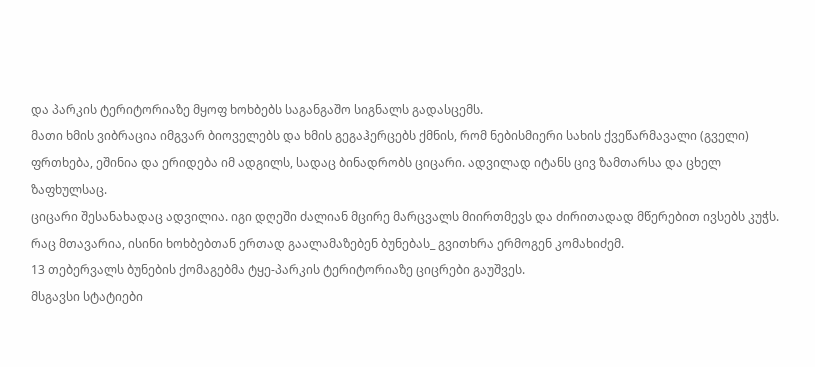და პარკის ტერიტორიაზე მყოფ ხოხბებს საგანგაშო სიგნალს გადასცემს.
მათი ხმის ვიბრაცია იმგვარ ბიოველებს და ხმის გეგაჰერცებს ქმნის, რომ ნებისმიერი სახის ქვეწარმავალი (გველი) ფრთხება, ეშინია და ერიდება იმ ადგილს, სადაც ბინადრობს ციცარი. ადვილად იტანს ცივ ზამთარსა და ცხელ ზაფხულსაც.
ციცარი შესანახადაც ადვილია. იგი დღეში ძალიან მცირე მარცვალს მიირთმევს და ძირითადად მწერებით ივსებს კუჭს. რაც მთავარია, ისინი ხოხბებთან ერთად გაალამაზებენ ბუნებას_ გვითხრა ერმოგენ კომახიძემ.
13 თებერვალს ბუნების ქომაგებმა ტყე-პარკის ტერიტორიაზე ციცრები გაუშვეს.
მსგავსი სტატიები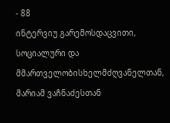- 88
ინტერვიუ გარემოსდაცვითი, სოციალური და მმართველობისხელმძღვანელთან, მარიამ ვაჩნაძესთან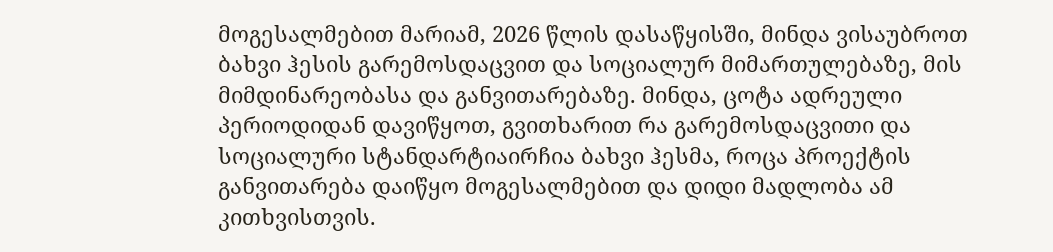მოგესალმებით მარიამ, 2026 წლის დასაწყისში, მინდა ვისაუბროთ ბახვი ჰესის გარემოსდაცვით და სოციალურ მიმართულებაზე, მის მიმდინარეობასა და განვითარებაზე. მინდა, ცოტა ადრეული პერიოდიდან დავიწყოთ, გვითხარით რა გარემოსდაცვითი და სოციალური სტანდარტიაირჩია ბახვი ჰესმა, როცა პროექტის განვითარება დაიწყო მოგესალმებით და დიდი მადლობა ამ კითხვისთვის.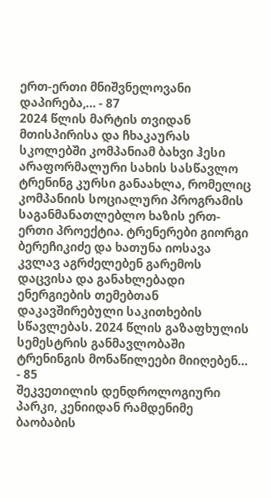ერთ-ერთი მნიშვნელოვანი დაპირება,… - 87
2024 წლის მარტის თვიდან მთისპირისა და ჩხაკაურას სკოლებში კომპანიამ ბახვი ჰესი არაფორმალური სახის სასწავლო ტრენინგ კურსი განაახლა, რომელიც კომპანიის სოციალური პროგრამის საგანმანათლებლო ხაზის ერთ-ერთი პროექტია. ტრენერები გიორგი ბერეჩიკიძე და ხათუნა იოსავა კვლავ აგრძელებენ გარემოს დაცვისა და განახლებადი ენერგიების თემებთან დაკავშირებული საკითხების სწავლებას. 2024 წლის გაზაფხულის სემესტრის განმავლობაში ტრენინგის მონაწილეები მიიღებენ… - 85
შეკვეთილის დენდროლოგიური პარკი, კენიიდან რამდენიმე ბაობაბის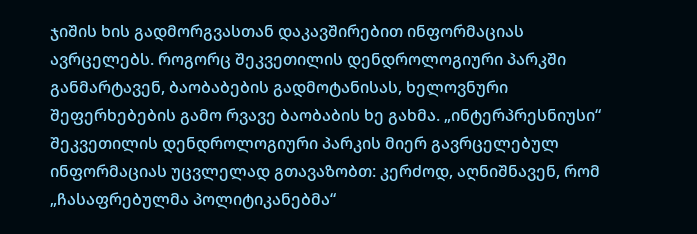ჯიშის ხის გადმორგვასთან დაკავშირებით ინფორმაციას ავრცელებს. როგორც შეკვეთილის დენდროლოგიური პარკში განმარტავენ, ბაობაბების გადმოტანისას, ხელოვნური შეფერხებების გამო რვავე ბაობაბის ხე გახმა. „ინტერპრესნიუსი“ შეკვეთილის დენდროლოგიური პარკის მიერ გავრცელებულ ინფორმაციას უცვლელად გთავაზობთ: კერძოდ, აღნიშნავენ, რომ „ჩასაფრებულმა პოლიტიკანებმა“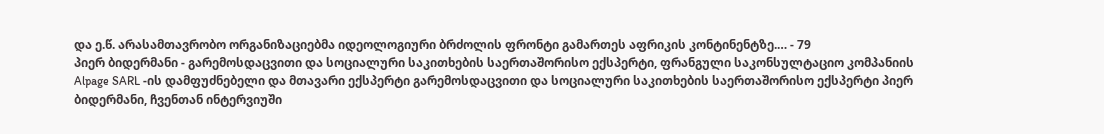და ე.წ. არასამთავრობო ორგანიზაციებმა იდეოლოგიური ბრძოლის ფრონტი გამართეს აფრიკის კონტინენტზე.… - 79
პიერ ბიდერმანი - გარემოსდაცვითი და სოციალური საკითხების საერთაშორისო ექსპერტი, ფრანგული საკონსულტაციო კომპანიის Alpage SARL -ის დამფუძნებელი და მთავარი ექსპერტი გარემოსდაცვითი და სოციალური საკითხების საერთაშორისო ექსპერტი პიერ ბიდერმანი, ჩვენთან ინტერვიუში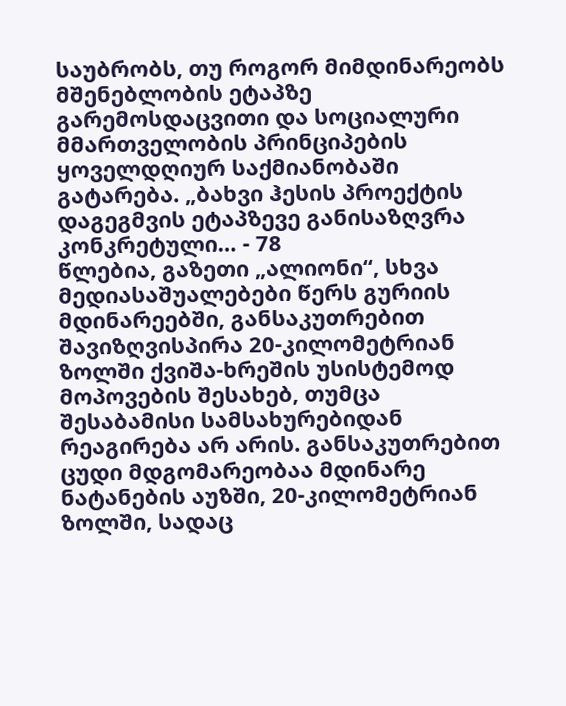საუბრობს, თუ როგორ მიმდინარეობს მშენებლობის ეტაპზე გარემოსდაცვითი და სოციალური მმართველობის პრინციპების ყოველდღიურ საქმიანობაში გატარება. „ბახვი ჰესის პროექტის დაგეგმვის ეტაპზევე განისაზღვრა კონკრეტული… - 78
წლებია, გაზეთი „ალიონი“, სხვა მედიასაშუალებები წერს გურიის მდინარეებში, განსაკუთრებით შავიზღვისპირა 20-კილომეტრიან ზოლში ქვიშა-ხრეშის უსისტემოდ მოპოვების შესახებ, თუმცა შესაბამისი სამსახურებიდან რეაგირება არ არის. განსაკუთრებით ცუდი მდგომარეობაა მდინარე ნატანების აუზში, 20-კილომეტრიან ზოლში, სადაც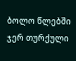ბოლო წლებში ჯერ თურქული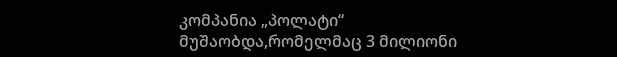კომპანია „პოლატი“ მუშაობდა,რომელმაც 3 მილიონი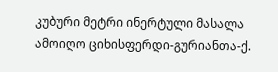კუბური მეტრი ინერტული მასალა ამოიღო ციხისფერდი-გურიანთა-ქ.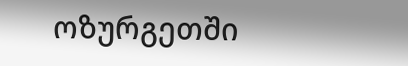ოზურგეთში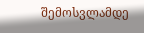შემოსვლამდე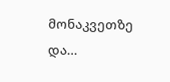მონაკვეთზე და…